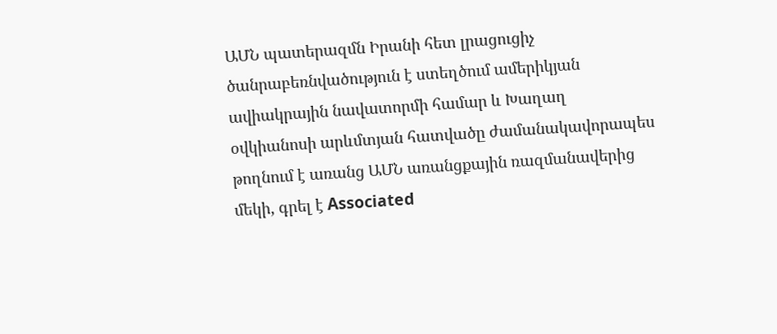ԱՄՆ պատերազմն Իրանի հետ լրացուցիչ ծանրաբեռնվածություն է ստեղծում ամերիկյան ավիակրային նավատորմի համար և Խաղաղ օվկիանոսի արևմտյան հատվածը ժամանակավորապես թողնում է առանց ԱՄՆ առանցքային ռազմանավերից մեկի, գրել է Associated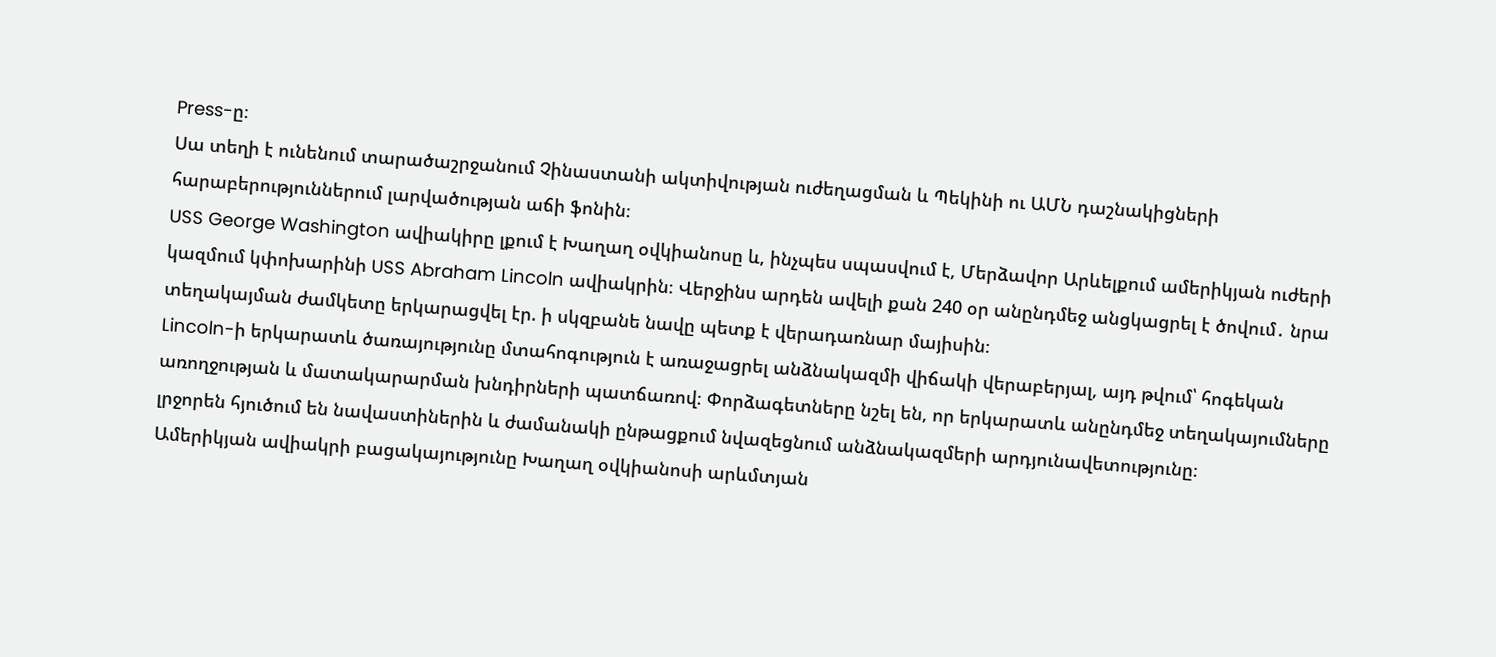Press-ը։
Սա տեղի է ունենում տարածաշրջանում Չինաստանի ակտիվության ուժեղացման և Պեկինի ու ԱՄՆ դաշնակիցների հարաբերություններում լարվածության աճի ֆոնին։
USS George Washington ավիակիրը լքում է Խաղաղ օվկիանոսը և, ինչպես սպասվում է, Մերձավոր Արևելքում ամերիկյան ուժերի կազմում կփոխարինի USS Abraham Lincoln ավիակրին։ Վերջինս արդեն ավելի քան 240 օր անընդմեջ անցկացրել է ծովում․ նրա տեղակայման ժամկետը երկարացվել էր. ի սկզբանե նավը պետք է վերադառնար մայիսին։
Lincoln-ի երկարատև ծառայությունը մտահոգություն է առաջացրել անձնակազմի վիճակի վերաբերյալ, այդ թվում՝ հոգեկան առողջության և մատակարարման խնդիրների պատճառով։ Փորձագետները նշել են, որ երկարատև անընդմեջ տեղակայումները լրջորեն հյուծում են նավաստիներին և ժամանակի ընթացքում նվազեցնում անձնակազմերի արդյունավետությունը։
Ամերիկյան ավիակրի բացակայությունը Խաղաղ օվկիանոսի արևմտյան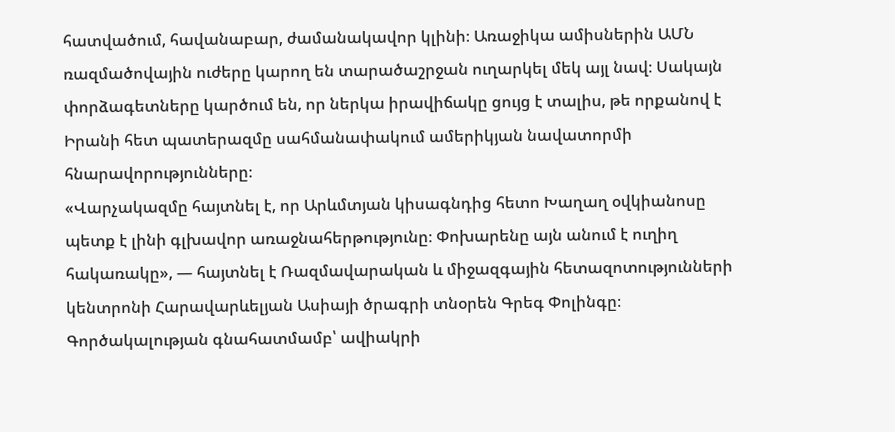հատվածում, հավանաբար, ժամանակավոր կլինի։ Առաջիկա ամիսներին ԱՄՆ ռազմածովային ուժերը կարող են տարածաշրջան ուղարկել մեկ այլ նավ։ Սակայն փորձագետները կարծում են, որ ներկա իրավիճակը ցույց է տալիս, թե որքանով է Իրանի հետ պատերազմը սահմանափակում ամերիկյան նավատորմի հնարավորությունները։
«Վարչակազմը հայտնել է, որ Արևմտյան կիսագնդից հետո Խաղաղ օվկիանոսը պետք է լինի գլխավոր առաջնահերթությունը։ Փոխարենը այն անում է ուղիղ հակառակը», — հայտնել է Ռազմավարական և միջազգային հետազոտությունների կենտրոնի Հարավարևելյան Ասիայի ծրագրի տնօրեն Գրեգ Փոլինգը։
Գործակալության գնահատմամբ՝ ավիակրի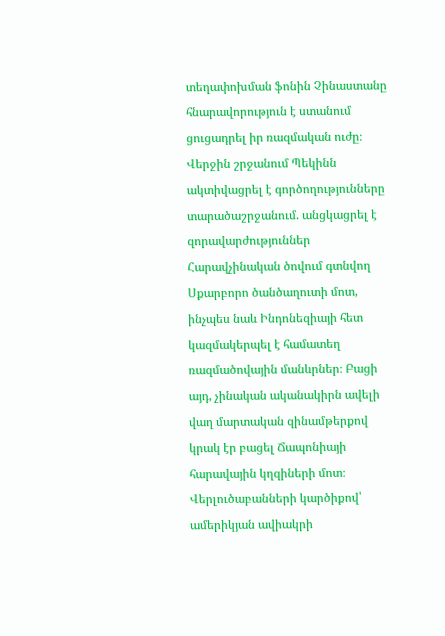տեղափոխման ֆոնին Չինաստանը հնարավորություն է ստանում ցուցադրել իր ռազմական ուժը։
Վերջին շրջանում Պեկինն ակտիվացրել է գործողությունները տարածաշրջանում. անցկացրել է զորավարժություններ Հարավչինական ծովում գտնվող Սքարբորո ծանծաղուտի մոտ, ինչպես նաև Ինդոնեզիայի հետ կազմակերպել է համատեղ ռազմածովային մանևրներ։ Բացի այդ, չինական ականակիրն ավելի վաղ մարտական զինամթերքով կրակ էր բացել Ճապոնիայի հարավային կղզիների մոտ։
Վերլուծաբանների կարծիքով՝ ամերիկյան ավիակրի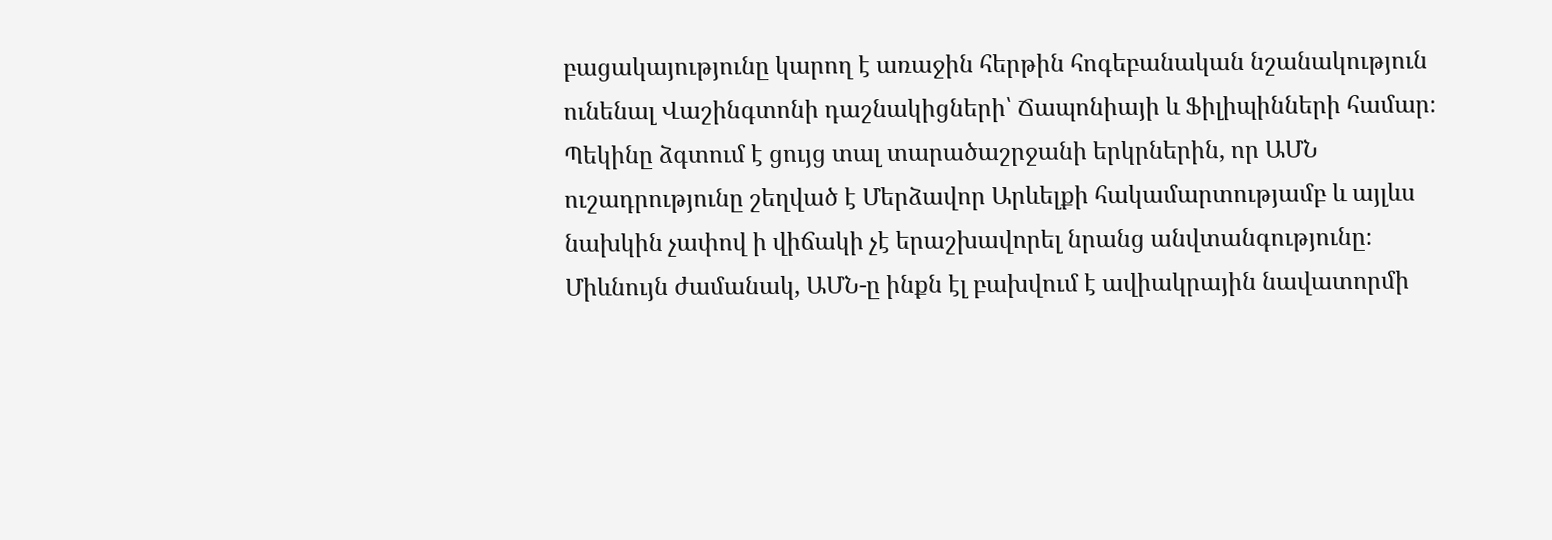բացակայությունը կարող է առաջին հերթին հոգեբանական նշանակություն ունենալ Վաշինգտոնի դաշնակիցների՝ Ճապոնիայի և Ֆիլիպինների համար։ Պեկինը ձգտում է ցույց տալ տարածաշրջանի երկրներին, որ ԱՄՆ ուշադրությունը շեղված է Մերձավոր Արևելքի հակամարտությամբ և այլևս նախկին չափով ի վիճակի չէ երաշխավորել նրանց անվտանգությունը։
Միևնույն ժամանակ, ԱՄՆ-ը ինքն էլ բախվում է ավիակրային նավատորմի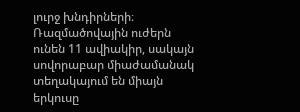լուրջ խնդիրների։ Ռազմածովային ուժերն ունեն 11 ավիակիր, սակայն սովորաբար միաժամանակ տեղակայում են միայն երկուսը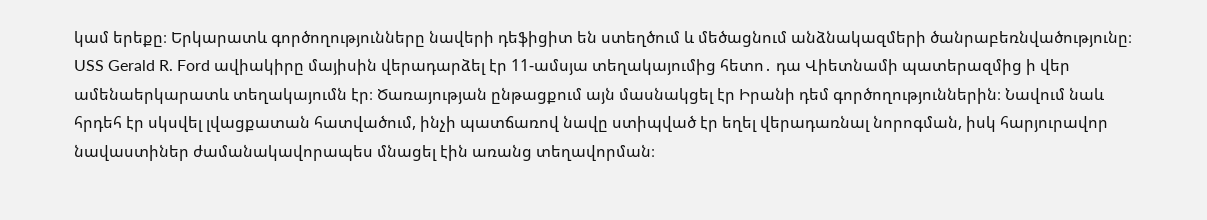կամ երեքը։ Երկարատև գործողությունները նավերի դեֆիցիտ են ստեղծում և մեծացնում անձնակազմերի ծանրաբեռնվածությունը։
USS Gerald R. Ford ավիակիրը մայիսին վերադարձել էր 11-ամսյա տեղակայումից հետո․ դա Վիետնամի պատերազմից ի վեր ամենաերկարատև տեղակայումն էր։ Ծառայության ընթացքում այն մասնակցել էր Իրանի դեմ գործողություններին։ Նավում նաև հրդեհ էր սկսվել լվացքատան հատվածում, ինչի պատճառով նավը ստիպված էր եղել վերադառնալ նորոգման, իսկ հարյուրավոր նավաստիներ ժամանակավորապես մնացել էին առանց տեղավորման։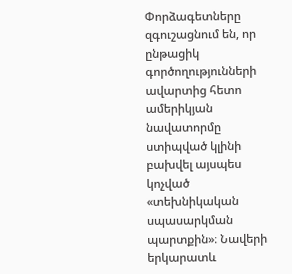Փորձագետները զգուշացնում են, որ ընթացիկ գործողությունների ավարտից հետո ամերիկյան նավատորմը ստիպված կլինի բախվել այսպես կոչված «տեխնիկական սպասարկման պարտքին»։ Նավերի երկարատև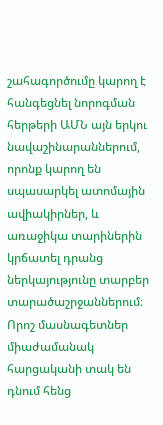շահագործումը կարող է հանգեցնել նորոգման հերթերի ԱՄՆ այն երկու նավաշինարաններում, որոնք կարող են սպասարկել ատոմային ավիակիրներ, և առաջիկա տարիներին կրճատել դրանց ներկայությունը տարբեր տարածաշրջաններում։
Որոշ մասնագետներ միաժամանակ հարցականի տակ են դնում հենց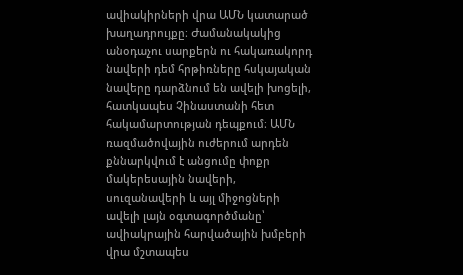ավիակիրների վրա ԱՄՆ կատարած խաղադրույքը։ Ժամանակակից անօդաչու սարքերն ու հակառակորդ նավերի դեմ հրթիռները հսկայական նավերը դարձնում են ավելի խոցելի, հատկապես Չինաստանի հետ հակամարտության դեպքում։ ԱՄՆ ռազմածովային ուժերում արդեն քննարկվում է անցումը փոքր մակերեսային նավերի, սուզանավերի և այլ միջոցների ավելի լայն օգտագործմանը՝ ավիակրային հարվածային խմբերի վրա մշտապես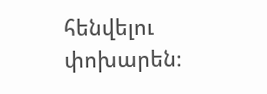հենվելու փոխարեն։